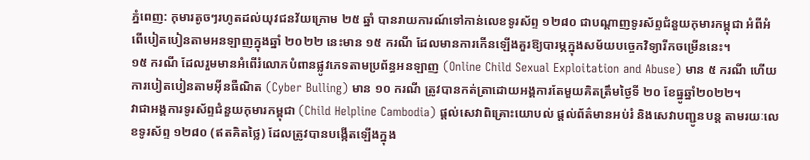ភ្នំពេញ: កុមារតូចៗរហូតដល់យុវជនវ័យក្រោម ២៥ ឆ្នាំ បានរាយការណ៍ទៅកាន់លេខទូរស័ព្ទ ១២៨០ ជាបណ្ដាញទូរស័ព្ទជំនួយកុមារកម្ពុជា អំពីអំពើបៀតបៀនតាមអនឡាញក្នុងឆ្នាំ ២០២២ នេះមាន ១៥ ករណី ដែលមានការកើនឡើងគួរឱ្យបារម្ភក្នុងសម័យបច្ចេកវិទ្យារីកចម្រើននេះ។
១៥ ករណី ដែលរួមមានអំពើរំលោភបំពានផ្លូវភេទតាមប្រព័ន្ធអនឡាញ (Online Child Sexual Exploitation and Abuse) មាន ៥ ករណី ហើយការបៀតបៀនតាមអ៊ីនធឺណិត (Cyber Bulling) មាន ១០ ករណី ត្រូវបានកត់ត្រាដោយអង្គការតែមួយគិតត្រឹមថ្ងៃទី ២០ ខែធ្នូឆ្នាំ២០២២។
វាជាអង្គការទូរស័ព្ទជំនួយកុមារកម្ពុជា (Child Helpline Cambodia) ផ្តល់សេវាពិគ្រោះយោបល់ ផ្តល់ព័ត៌មានអប់រំ និងសេវាបញ្ជូនបន្ត តាមរយៈលេខទូរស័ព្ទ ១២៨០ (ឥតគិតថ្លៃ) ដែលត្រូវបានបង្កើតឡើងក្នុង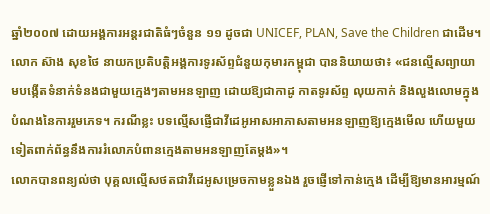ឆ្នាំ២០០៧ ដោយអង្គការអន្ដរជាតិធំៗចំនួន ១១ ដូចជា UNICEF, PLAN, Save the Children ជាដើម។
លោក ស៊ាង សុខថៃ នាយកប្រតិបត្តិអង្គការទូរស័ព្ទជំនួយកុមារកម្ពុជា បាននិយាយថា៖ «ជនល្មើសព្យាយាមបង្កើតទំនាក់ទំនងជាមួយក្មេងៗតាមអនឡាញ ដោយឱ្យជាកាដូ កាតទូរស័ព្ទ លុយកាក់ និងលួងលោមក្នុងបំណងនៃការរួមភេទ។ ករណីខ្លះ បទល្មើសផ្ញើជាវីដេអូអាសអាភាសតាមអនឡាញឱ្យក្មេងមើល ហើយមួយទៀតពាក់ព័ន្ធនឹងការរំលោភបំពានក្មេងតាមអនឡាញតែម្ដង»។
លោកបានពន្យល់ថា បុគ្គលល្មើសថតជាវីដេអូសម្រេចកាមខ្លួនឯង រួចផ្ញើទៅកាន់ក្មេង ដើម្បីឱ្យមានអារម្មណ៍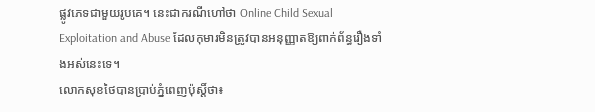ផ្លូវភេទជាមួយរូបគេ។ នេះជាករណីហៅថា Online Child Sexual Exploitation and Abuse ដែលកុមារមិនត្រូវបានអនុញ្ញាតឱ្យពាក់ព័ន្ធរឿងទាំងអស់នេះទេ។
លោកសុខថៃបានប្រាប់ភ្នំពេញប៉ុស្ដិ៍ថា៖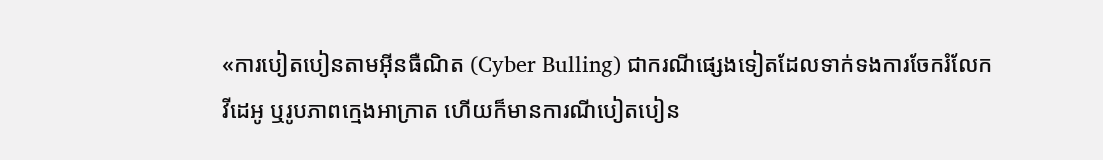«ការបៀតបៀនតាមអ៊ីនធឺណិត (Cyber Bulling) ជាករណីផ្សេងទៀតដែលទាក់ទងការចែករំលែកវីដេអូ ឬរូបភាពក្មេងអាក្រាត ហើយក៏មានការណីបៀតបៀន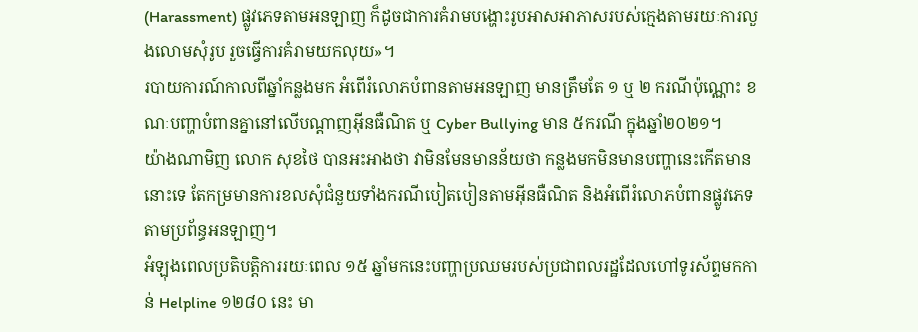(Harassment) ផ្លូវភេទតាមអនឡាញ ក៏ដូចជាការគំរាមបង្ហោះរូបអាសអាភាសរបស់ក្មេងតាមរយៈការលួងលោមសុំរូប រួចធ្វើការគំរាមយកលុយ»។
របាយការណ៍កាលពីឆ្នាំកន្លងមក អំពើរំលោភបំពានតាមអនឡាញ មានត្រឹមតែ ១ ឬ ២ ករណីប៉ុណ្ណោះ ខណៈបញ្ហាបំពានគ្នានៅលើបណ្ដាញអ៊ីនធឺណិត ឬ Cyber Bullying មាន ៥ករណី ក្នុងឆ្នាំ២០២១។
យ៉ាងណាមិញ លោក សុខថៃ បានអះអាងថា វាមិនមែនមានន័យថា កន្លងមកមិនមានបញ្ហានេះកើតមាននោះទេ តែកម្រមានការខលសុំជំនួយទាំងករណីបៀតបៀនតាមអ៊ីនធឺណិត និងអំពើរំលោភបំពានផ្លូវភេទតាមប្រព័ន្ធអនឡាញ។
អំឡុងពេលប្រតិបត្ដិការរយៈពេល ១៥ ឆ្នាំមកនេះបញ្ហាប្រឈមរបស់ប្រជាពលរដ្ឋដែលហៅទូរស័ព្ទមកកាន់ Helpline ១២៨០ នេះ មា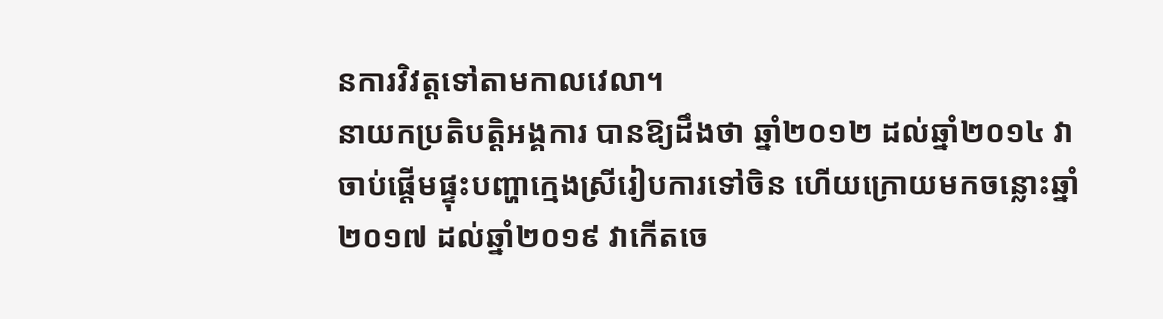នការវិវត្ដទៅតាមកាលវេលា។
នាយកប្រតិបត្ដិអង្គការ បានឱ្យដឹងថា ឆ្នាំ២០១២ ដល់ឆ្នាំ២០១៤ វាចាប់ផ្ដើមផ្ទុះបញ្ហាក្មេងស្រីរៀបការទៅចិន ហើយក្រោយមកចន្លោះឆ្នាំ២០១៧ ដល់ឆ្នាំ២០១៩ វាកើតចេ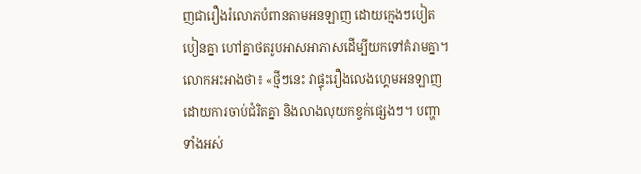ញជារឿងរំលោភបំពានតាមអនឡាញ ដោយក្មេងៗបៀតបៀនគ្នា ហៅគ្នាថតរូបអាសអាភាសដើម្បីយកទៅគំរាមគ្នា។
លោកអះអាងថា៖ «ថ្មីៗនេះ វាផ្ទុះរឿងលេងហ្គេមអនឡាញ ដោយការចាប់ជំរិតគ្នា និងលាងលុយកខ្វក់ផ្សេងៗ។ បញ្ហាទាំងអស់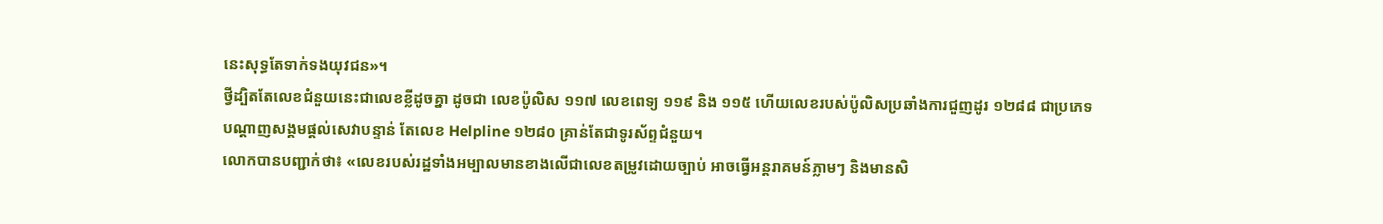នេះសុទ្ធតែទាក់ទងយុវជន»។
ថ្វីដ្បិតតែលេខជំនួយនេះជាលេខខ្លីដូចគ្នា ដូចជា លេខប៉ូលិស ១១៧ លេខពេទ្យ ១១៩ និង ១១៥ ហើយលេខរបស់ប៉ូលិសប្រឆាំងការជួញដូរ ១២៨៨ ជាប្រភេទបណ្ដាញសង្គមផ្ដល់សេវាបន្ទាន់ តែលេខ Helpline ១២៨០ គ្រាន់តែជាទូរស័ព្ទជំនួយ។
លោកបានបញ្ជាក់ថា៖ «លេខរបស់រដ្ឋទាំងអម្បាលមានខាងលើជាលេខតម្រូវដោយច្បាប់ អាចធ្វើអន្ដរាគមន៍ភ្លាមៗ និងមានសិ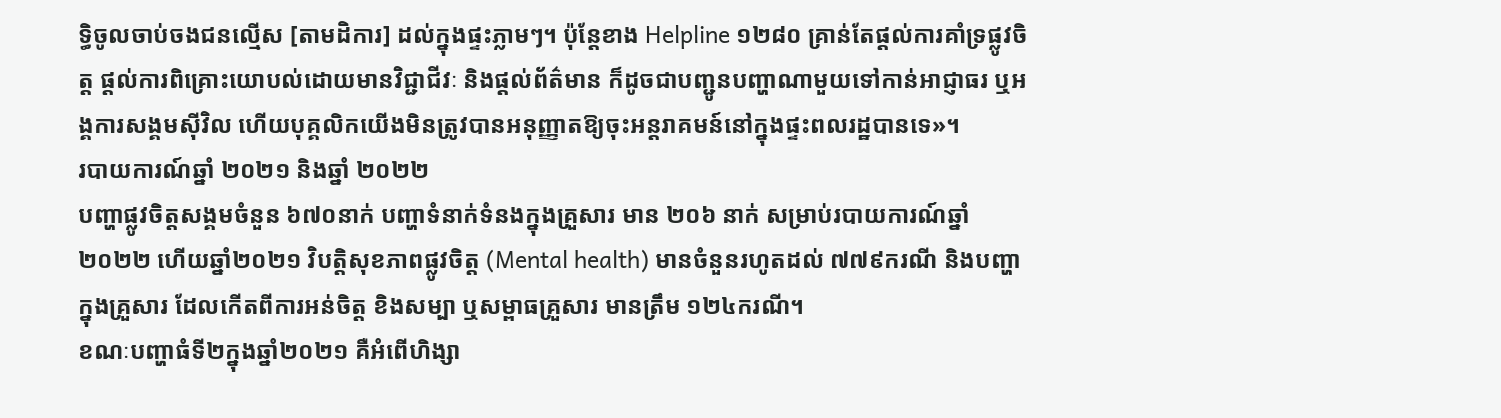ទ្ធិចូលចាប់ចងជនល្មើស [តាមដិការ] ដល់ក្នុងផ្ទះភ្លាមៗ។ ប៉ុន្ដែខាង Helpline ១២៨០ គ្រាន់តែផ្ដល់ការគាំទ្រផ្លូវចិត្ដ ផ្ដល់ការពិគ្រោះយោបល់ដោយមានវិជ្ជាជីវៈ និងផ្ដល់ព័ត៌មាន ក៏ដូចជាបញ្ជូនបញ្ហាណាមួយទៅកាន់អាជ្ញាធរ ឬអង្គការសង្គមស៊ីវិល ហើយបុគ្គលិកយើងមិនត្រូវបានអនុញ្ញាតឱ្យចុះអន្ដរាគមន៍នៅក្នុងផ្ទះពលរដ្ឋបានទេ»។
របាយការណ៍ឆ្នាំ ២០២១ និងឆ្នាំ ២០២២
បញ្ហាផ្លូវចិត្ដសង្គមចំនួន ៦៧០នាក់ បញ្ហាទំនាក់ទំនងក្នុងគ្រួសារ មាន ២០៦ នាក់ សម្រាប់របាយការណ៍ឆ្នាំ២០២២ ហើយឆ្នាំ២០២១ វិបត្ដិសុខភាពផ្លូវចិត្ដ (Mental health) មានចំនួនរហូតដល់ ៧៧៩ករណី និងបញ្ហាក្នុងគ្រួសារ ដែលកើតពីការអន់ចិត្ដ ខិងសម្បា ឬសម្ពាធគ្រួសារ មានត្រឹម ១២៤ករណី។
ខណៈបញ្ហាធំទី២ក្នុងឆ្នាំ២០២១ គឺអំពើហិង្សា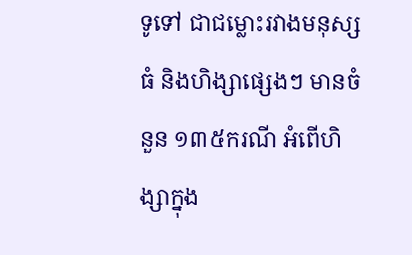ទូទៅ ជាជម្លោះរវាងមនុស្សធំ និងហិង្សាផ្សេងៗ មានចំនួន ១៣៥ករណី អំពើហិង្សាក្នុង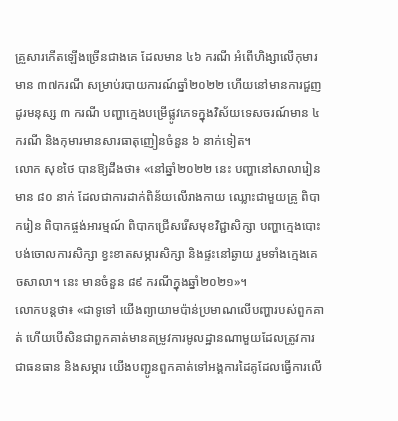គ្រួសារកើតឡើងច្រើនជាងគេ ដែលមាន ៤៦ ករណី អំពើហិង្សាលើកុមារ មាន ៣៧ករណី សម្រាប់របាយការណ៍ឆ្នាំ២០២២ ហើយនៅមានការជួញដូរមនុស្ស ៣ ករណី បញ្ហាក្មេងបម្រើផ្លូវភេទក្នុងវិស័យទេសចរណ៍មាន ៤ ករណី និងកុមារមានសារធាតុញៀនចំនួន ៦ នាក់ទៀត។
លោក សុខថៃ បានឱ្យដឹងថា៖ «នៅឆ្នាំ២០២២ នេះ បញ្ហានៅសាលារៀនមាន ៨០ នាក់ ដែលជាការដាក់ពិន័យលើរាងកាយ ឈ្លោះជាមួយគ្រូ ពិបាករៀន ពិបាកផ្ចង់អារម្មណ៍ ពិបាកជ្រើសរើសមុខវិជ្ជាសិក្សា បញ្ហាក្មេងបោះបង់ចោលការសិក្សា ខ្វះខាតសម្ភារសិក្សា និងផ្ទះនៅឆ្ងាយ រួមទាំងក្មេងគេចសាលា។ នេះ មានចំនួន ៨៩ ករណីក្នុងឆ្នាំ២០២១»។
លោកបន្ដថា៖ «ជាទូទៅ យើងព្យាយាមប៉ាន់ប្រមាណលើបញ្ហារបស់ពួកគាត់ ហើយបើសិនជាពួកគាត់មានតម្រូវការមូលដ្ឋានណាមួយដែលត្រូវការជាធនធាន និងសម្ភារ យើងបញ្ជូនពួកគាត់ទៅអង្គការដៃគូដែលធ្វើការលើ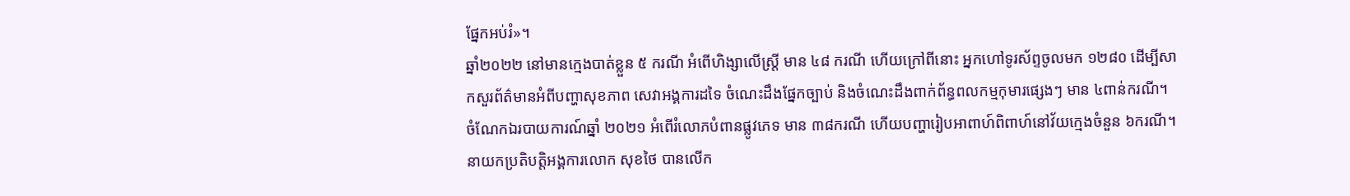ផ្នែកអប់រំ»។
ឆ្នាំ២០២២ នៅមានក្មេងបាត់ខ្លួន ៥ ករណី អំពើហិង្សាលើស្ដ្រី មាន ៤៨ ករណី ហើយក្រៅពីនោះ អ្នកហៅទូរស័ព្ទចូលមក ១២៨០ ដើម្បីសាកសួរព័ត៌មានអំពីបញ្ហាសុខភាព សេវាអង្គការដទៃ ចំណេះដឹងផ្នែកច្បាប់ និងចំណេះដឹងពាក់ព័ន្ធពលកម្មកុមារផ្សេងៗ មាន ៤ពាន់ករណី។
ចំណែកឯរបាយការណ៍ឆ្នាំ ២០២១ អំពើរំលោភបំពានផ្លូវភេទ មាន ៣៨ករណី ហើយបញ្ហារៀបអាពាហ៍ពិពាហ៍នៅវ័យក្មេងចំនួន ៦ករណី។
នាយកប្រតិបត្តិអង្គការលោក សុខថៃ បានលើក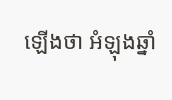ឡើងថា អំឡុងឆ្នាំ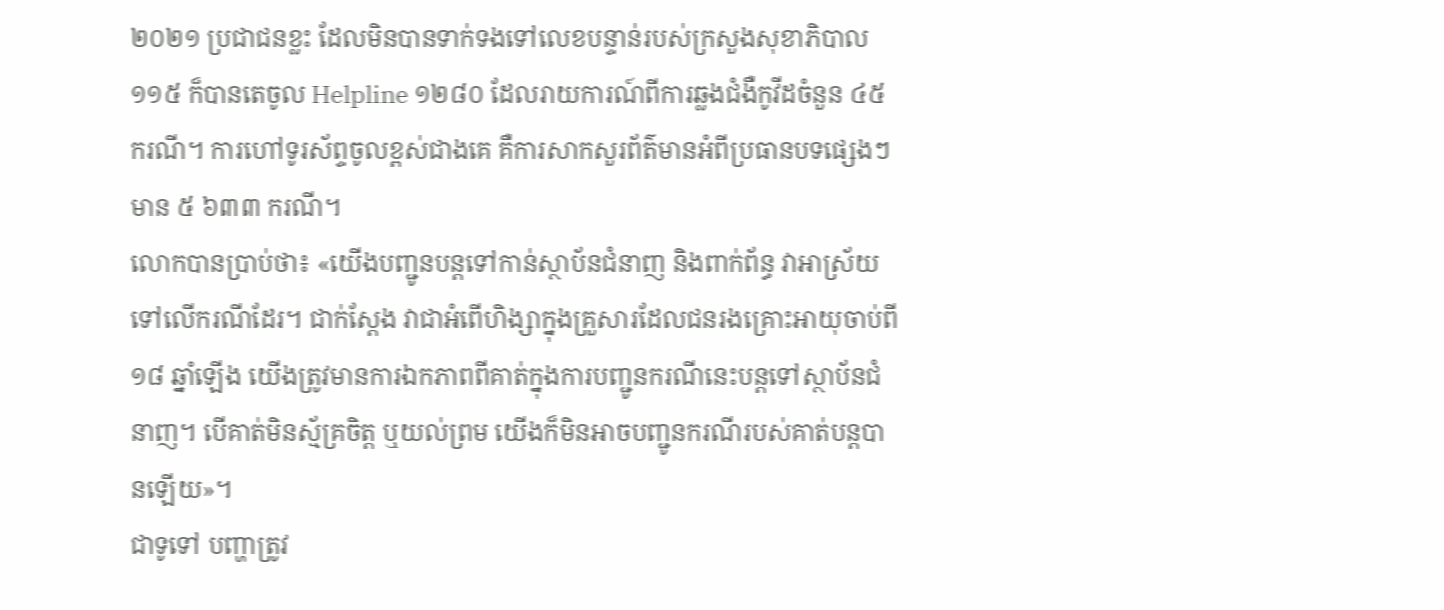២០២១ ប្រជាជនខ្លះ ដែលមិនបានទាក់ទងទៅលេខបន្ទាន់របស់ក្រសួងសុខាភិបាល ១១៥ ក៏បានតេចូល Helpline ១២៨០ ដែលរាយការណ៍ពីការឆ្លងជំងឺកូវីដចំនួន ៤៥ ករណី។ ការហៅទូរស័ព្ទចូលខ្ពស់ជាងគេ គឺការសាកសួរព័ត៌មានអំពីប្រធានបទផ្សេងៗ មាន ៥ ៦៣៣ ករណី។
លោកបានប្រាប់ថា៖ «យើងបញ្ជូនបន្ដទៅកាន់ស្ថាប័នជំនាញ និងពាក់ព័ន្ធ វាអាស្រ័យទៅលើករណីដែរ។ ជាក់ស្ដែង វាជាអំពើហិង្សាក្នុងគ្រួសារដែលជនរងគ្រោះអាយុចាប់ពី ១៨ ឆ្នាំឡើង យើងត្រូវមានការឯកភាពពីគាត់ក្នុងការបញ្ជូនករណីនេះបន្ដទៅស្ថាប័នជំនាញ។ បើគាត់មិនស្ម័គ្រចិត្ដ ឬយល់ព្រម យើងក៏មិនអាចបញ្ជូនករណីរបស់គាត់បន្ដបានឡើយ»។
ជាទូទៅ បញ្ហាត្រូវ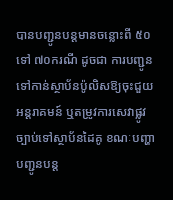បានបញ្ជូនបន្ដមានចន្លោះពី ៥០ ទៅ ៧០ករណី ដូចជា ការបញ្ជូនទៅកាន់ស្ថាប័នប៉ូលិសឱ្យចុះជួយអន្ដរាគមន៍ ឬតម្រូវការសេវាផ្លូវច្បាប់ទៅស្ថាប័នដៃគូ ខណៈបញ្ហាបញ្ជូនបន្ដ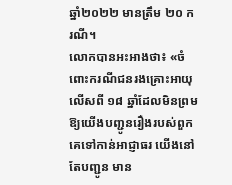ឆ្នាំ២០២២ មានត្រឹម ២០ ករណី។
លោកបានអះអាងថា៖ «ចំពោះករណីជនរងគ្រោះអាយុលើសពី ១៨ ឆ្នាំដែលមិនព្រមឱ្យយើងបញ្ជូនរឿងរបស់ពួកគេទៅកាន់អាជ្ញាធរ យើងនៅតែបញ្ជូន មាន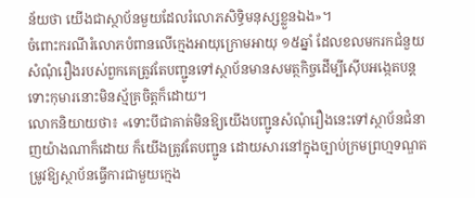ន័យថា យើងជាស្ថាប័នមួយដែលរំលោភសិទ្ធិមនុស្សខ្លួនឯង»។
ចំពោះករណីរំលោភបំពានលើក្មេងអាយុក្រោមអាយុ ១៥ឆ្នាំ ដែលខលមករកជំនួយ សំណុំរឿងរបស់ពួកគេត្រូវតែបញ្ជូនទៅស្ថាប័នមានសមត្ថកិច្ចដើម្បីស៊ើបអង្កេតបន្ដ ទោះកុមារនោះមិនស្ម័គ្រចិត្ដក៏ដោយ។
លោកនិយាយថា៖ «ទោះបីជាគាត់មិនឱ្យយើងបញ្ជូនសំណុំរឿងនេះទៅស្ថាប័នជំនាញយ៉ាងណាក៏ដោយ ក៏យើងត្រូវតែបញ្ជូន ដោយសារនៅក្នុងច្បាប់ក្រមព្រហ្មទណ្ឌតម្រូវឱ្យស្ថាប័នធ្វើការជាមួយក្មេង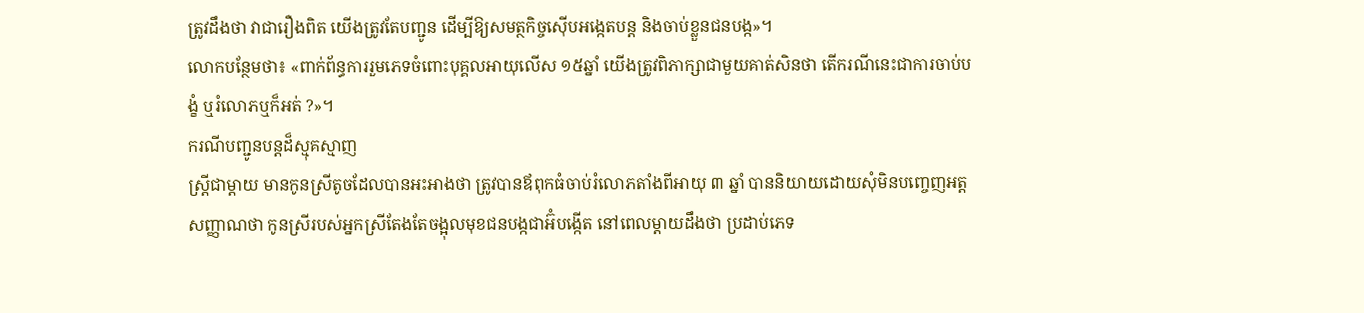ត្រូវដឹងថា វាជារឿងពិត យើងត្រូវតែបញ្ជូន ដើម្បីឱ្យសមត្ថកិច្ចស៊ើបអង្កេតបន្ដ និងចាប់ខ្លួនជនបង្ក»។
លោកបន្ថែមថា៖ «ពាក់ព័ន្ធការរួមភេទចំពោះបុគ្គលអាយុលើស ១៥ឆ្នាំ យើងត្រូវពិភាក្សាជាមួយគាត់សិនថា តើករណីនេះជាការចាប់បង្ខំ ឬរំលោភឬក៏អត់ ?»។
ករណីបញ្ជូនបន្ដដ៏ស្មុគស្មាញ
ស្ដ្រីជាម្ដាយ មានកូនស្រីតូចដែលបានអះអាងថា ត្រូវបានឪពុកធំចាប់រំលោភតាំងពីអាយុ ៣ ឆ្នាំ បាននិយាយដោយសុំមិនបញ្ចេញអត្ដសញ្ញាណថា កូនស្រីរបស់អ្នកស្រីតែងតែចង្អុលមុខជនបង្កជាអ៊ំបង្កើត នៅពេលម្ដាយដឹងថា ប្រដាប់ភេទ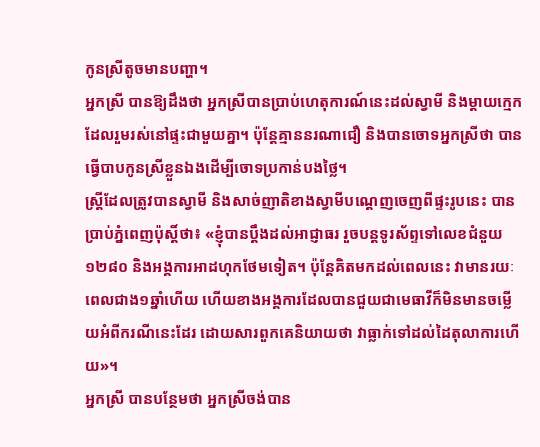កូនស្រីតូចមានបញ្ហា។
អ្នកស្រី បានឱ្យដឹងថា អ្នកស្រីបានប្រាប់ហេតុការណ៍នេះដល់ស្វាមី និងម្ដាយក្មេកដែលរួមរស់នៅផ្ទះជាមួយគ្នា។ ប៉ុន្ដែគ្មាននរណាជឿ និងបានចោទអ្នកស្រីថា បានធ្វើបាបកូនស្រីខ្លួនឯងដើម្បីចោទប្រកាន់បងថ្លៃ។
ស្ដ្រីដែលត្រូវបានស្វាមី និងសាច់ញាតិខាងស្វាមីបណ្ដេញចេញពីផ្ទះរូបនេះ បានប្រាប់ភ្នំពេញប៉ុស្ដិ៍ថា៖ «ខ្ញុំបានប្ដឹងដល់អាជ្ញាធរ រួចបន្ដទូរស័ព្ទទៅលេខជំនួយ ១២៨០ និងអង្គការអាដហុកថែមទៀត។ ប៉ុន្ដែគិតមកដល់ពេលនេះ វាមានរយៈពេលជាង១ឆ្នាំហើយ ហើយខាងអង្គការដែលបានជួយជាមេធាវីក៏មិនមានចម្លើយអំពីករណីនេះដែរ ដោយសារពួកគេនិយាយថា វាធ្លាក់ទៅដល់ដៃតុលាការហើយ»។
អ្នកស្រី បានបន្ថែមថា អ្នកស្រីចង់បាន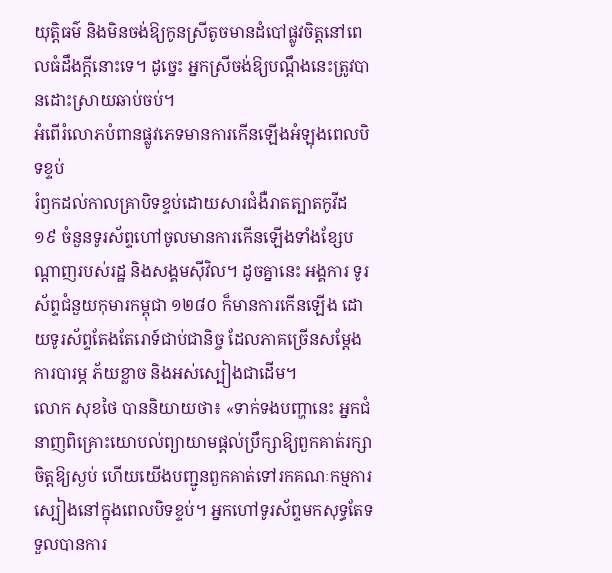យុត្ដិធម៌ និងមិនចង់ឱ្យកូនស្រីតូចមានដំបៅផ្លូវចិត្ដនៅពេលធំដឹងក្ដីនោះទេ។ ដូច្នេះ អ្នកស្រីចង់ឱ្យបណ្ដឹងនេះត្រូវបានដោះស្រាយឆាប់ចប់។
អំពើរំលោភបំពានផ្លូវភេទមានការកើនឡើងអំឡុងពេលបិទខ្ទប់
រំឭកដល់កាលគ្រាបិទខ្ទប់ដោយសារជំងឺរាតត្បាតកូវីដ ១៩ ចំនួនទូរស័ព្ទហៅចូលមានការកើនឡើងទាំងខ្សែបណ្ដាញរបស់រដ្ឋ និងសង្គមស៊ីវិល។ ដូចគ្នានេះ អង្គការ ទូរស័ព្ទជំនួយកុមារកម្ពុជា ១២៨០ ក៏មានការកើនឡើង ដោយទូរស័ព្ទតែងតែរោទ៍ជាប់ជានិច្ច ដែលភាគច្រើនសម្ដែងការបារម្ភ ភ័យខ្លាច និងអស់ស្បៀងជាដើម។
លោក សុខថៃ បាននិយាយថា៖ «ទាក់ទងបញ្ហានេះ អ្នកជំនាញពិគ្រោះយោបល់ព្យាយាមផ្ដល់ប្រឹក្សាឱ្យពួកគាត់រក្សាចិត្ដឱ្យស្ងប់ ហើយយើងបញ្ជូនពួកគាត់ទៅរកគណៈកម្មការស្បៀងនៅក្នុងពេលបិទខ្ទប់។ អ្នកហៅទូរស័ព្ទមកសុទ្ធតែទទួលបានការ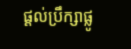ផ្ដល់ប្រឹក្សាផ្លូ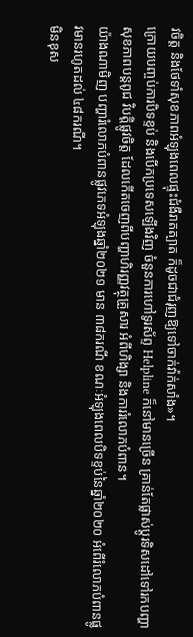វចិត្ដ និងថែទាំសុខភាពអំឡុងពេលផ្ទុះជំងឺរាតត្បាត ក៏ដូចជាជំរុញឱ្យទៅចាក់វ៉ាក់សាំង»។
ក្រោយបញ្ចប់ការបិទខ្ទប់ និងបើកប្រទេសឡើងវិញ ចំនួនការហៅទូរស័ព្ទ Helpline ក៏នៅមានច្រើន គ្រាន់តែផ្លាស់ប្ដូរទិសដៅទៅរកបញ្ហាសុខភាពបន្ដពូជ វិបត្ដិផ្លូវចិត្ដ ដែលកើតចេញពីបញ្ហាហិរញ្ញវត្ថុគ្រួសារ អំពីហិង្សា និងការរំលោភបំពាន។
យ៉ាងណាមិញ បញ្ហារំលោភបំពានផ្លូវភេទអំឡុងឆ្នាំ២០២១ មាន ៣៨ករណី ខណៈអំឡុងពេលបិទខ្ទប់នៃឆ្នាំ២០២០ អំពើរំលោភបំពានផ្លូវមានរហូតដល់ ៤៨ករណី។
មិនខុស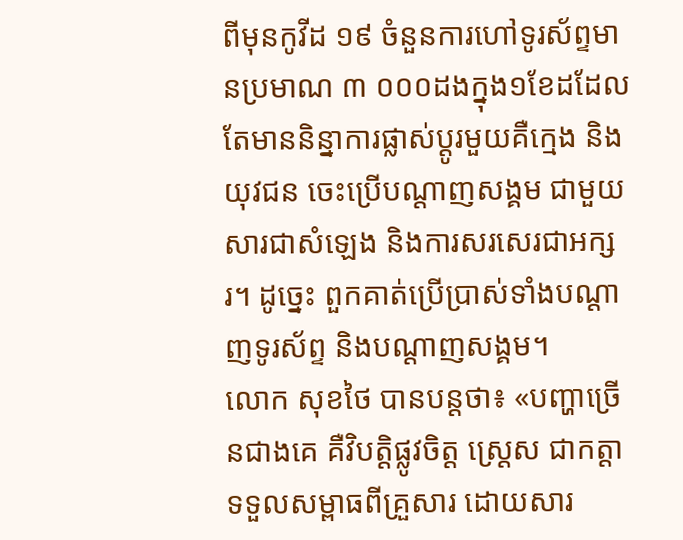ពីមុនកូវីដ ១៩ ចំនួនការហៅទូរស័ព្ទមានប្រមាណ ៣ ០០០ដងក្នុង១ខែដដែល តែមាននិន្នាការផ្លាស់ប្ដូរមួយគឺក្មេង និងយុវជន ចេះប្រើបណ្ដាញសង្គម ជាមួយសារជាសំឡេង និងការសរសេរជាអក្សរ។ ដូច្នេះ ពួកគាត់ប្រើប្រាស់ទាំងបណ្ដាញទូរស័ព្ទ និងបណ្ដាញសង្គម។
លោក សុខថៃ បានបន្ដថា៖ «បញ្ហាច្រើនជាងគេ គឺវិបត្ដិផ្លូវចិត្ដ ស្ដ្រេស ជាកត្ដាទទួលសម្ពាធពីគ្រួសារ ដោយសារ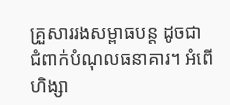គ្រួសាររងសម្ពាធបន្ដ ដូចជា ជំពាក់បំណុលធនាគារ។ អំពើហិង្សា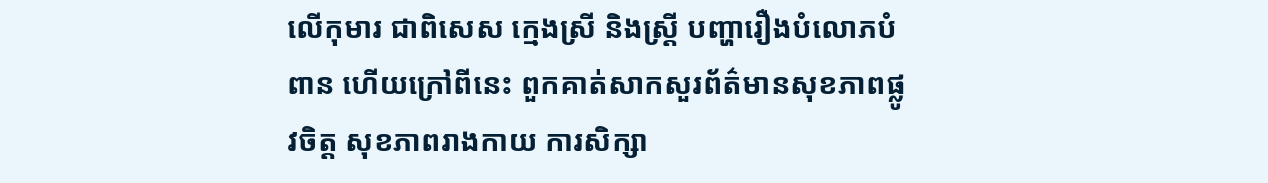លើកុមារ ជាពិសេស ក្មេងស្រី និងស្ដ្រី បញ្ហារឿងបំលោភបំពាន ហើយក្រៅពីនេះ ពួកគាត់សាកសួរព័ត៌មានសុខភាពផ្លូវចិត្ដ សុខភាពរាងកាយ ការសិក្សា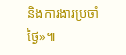និងការងារប្រចាំថ្ងៃ»៕